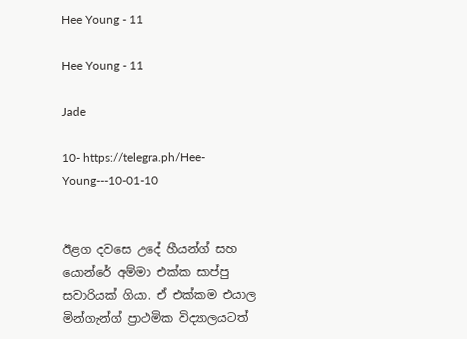Hee Young - 11

Hee Young - 11

Jade

10- https://telegra.ph/Hee-Young---10-01-10


ඊළග දවසෙ උදේ හීයන්ග් සහ යොන්රේ අම්මා එක්ක සාප්පු සවාරියක් ගියා. ඒ එක්කම එයාල මින්ගැන්ග් ප්‍රාථමික විද්‍යාලයටත්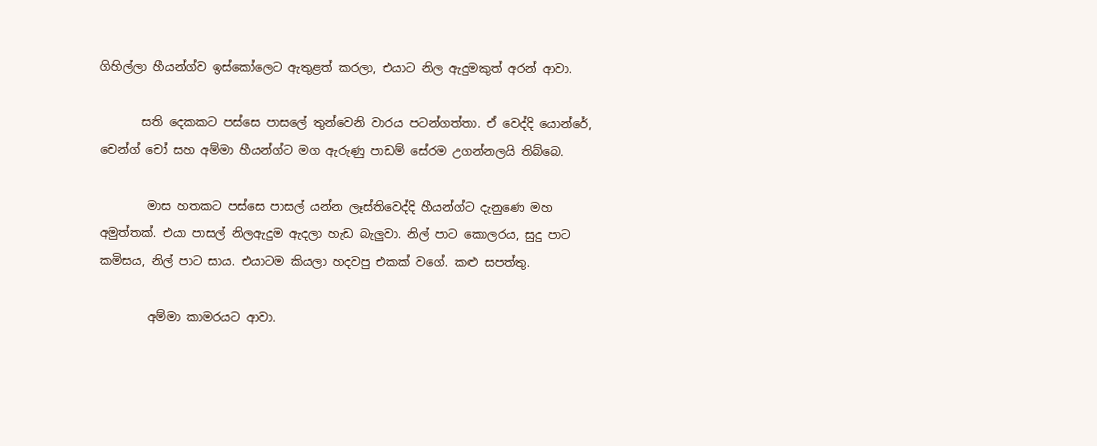ගිහිල්ලා හීයන්ග්ව ඉස්කෝලෙට ඇතුළත් කරලා, එයාට නිල ඇදුමකුත් අරන් ආවා.

       සති දෙකකට පස්සෙ පාසලේ තුන්වෙනි වාරය පටන්ගත්තා. ඒ වෙද්දි යොන්රේ, චෙන්ග් චෝ සහ අම්මා හීයන්ග්ට මග ඇරුණු පාඩම් සේරම උගන්නලයි තිබ්බෙ.

        මාස හතකට පස්සෙ පාසල් යන්න ලෑස්තිවෙද්දි හීයන්ග්ට දැනුණෙ මහ අමුත්තක්. එයා පාසල් නිලඇදුම ඇදලා හැඩ බැලුවා. නිල් පාට කොලරය, සුදු පාට කමිසය, නිල් පාට සාය. එයාටම කියලා හදවපු එකක් වගේ. කළු සපත්තු.

        අම්මා කාමරයට ආවා.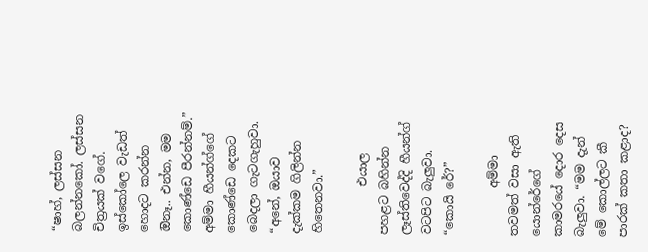“ෂාහ්, ලස්සන බලන්නකෝ. ලස්සන චිත්‍රයක් වගේ. ඉස්කෝලෙ වැඩත් හොදට කරන්න ඔිනෑ.. එන්න, මම කොණ්ඩෙ පීරන්නම්.” අම්මා හීයන්ග්ගේ කොණ්ඩෙ දෙකට බෙදලා ගැටගැහුවා. “අනේ, ඔයාව දැක්කම ගිලින්න හිතෙනවා.”

        එයාල පහළට බහින්න ලෑස්තිවෙද්දි හීයන්ග් වටපිට බැලුවා. “කොයි රේ?”

        අම්මා තවමත් වසා ඇති යොන්රේගේ කාමරයේ දොර දෙස බැලුවා. “මම දැන් මේ කොල්ලට කී පාරක් කතා කළාද?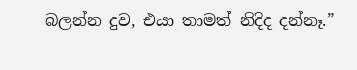බලන්න දුව, එයා තාමත් නිදිද දන්නෑ.”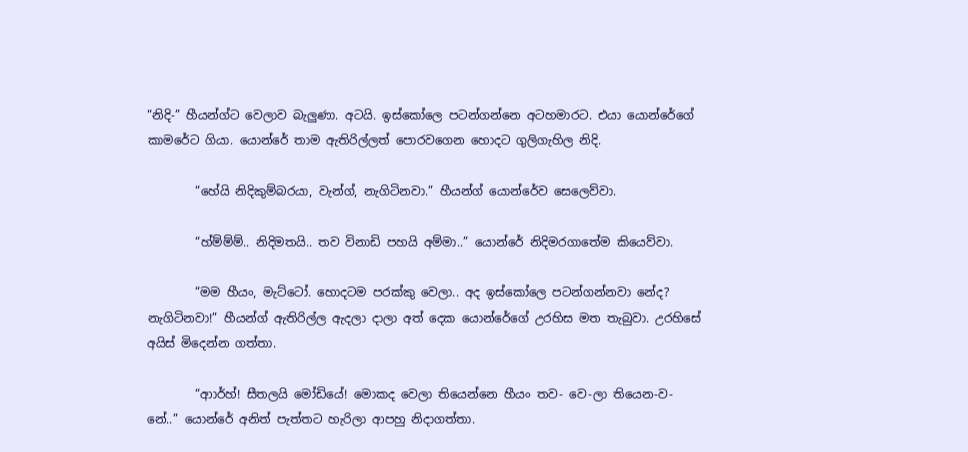“නිදි-” හීයන්ග්ට වෙලාව බැලුණා. අටයි. ඉස්කෝලෙ පටන්ගන්නෙ අටහමාරට. එයා යොන්රේගේ කාමරේට ගියා. යොන්රේ තාම ඇතිරිල්ලත් පොරවගෙන හොදට ගුලිගැහිල නිදි.

        “හේයි නිදිකුම්බරයා, වැන්ග්, නැගිටිනවා.” හීයන්ග් යොන්රේව සෙලෙව්වා.

        “හ්ම්ම්ම්.. නිදිමතයි.. තව විනාඩි පහයි අම්මා..” යොන්රේ නිදිමරගාතේම කියෙව්වා.

        “මම හීයං, මැට්ටෝ. හොදටම පරක්කු වෙලා.. අද ඉස්කෝලෙ පටන්ගන්නවා නේද? නැගිටිනවා!” හීයන්ග් ඇතිරිල්ල ඇදලා දාලා අත් දෙක යොන්රේගේ උරහිස මත තැබුවා. උරහිසේ අයිස් මිදෙන්න ගත්තා.

        “ආාර්හ්! සීතලයි මෝඩියේ! මොකද වෙලා තියෙන්නෙ හීයං තව- වෙ-ලා තියෙන-ව-නේ..” යොන්රේ අනිත් පැත්තට හැරිලා ආපහු නිදාගත්තා.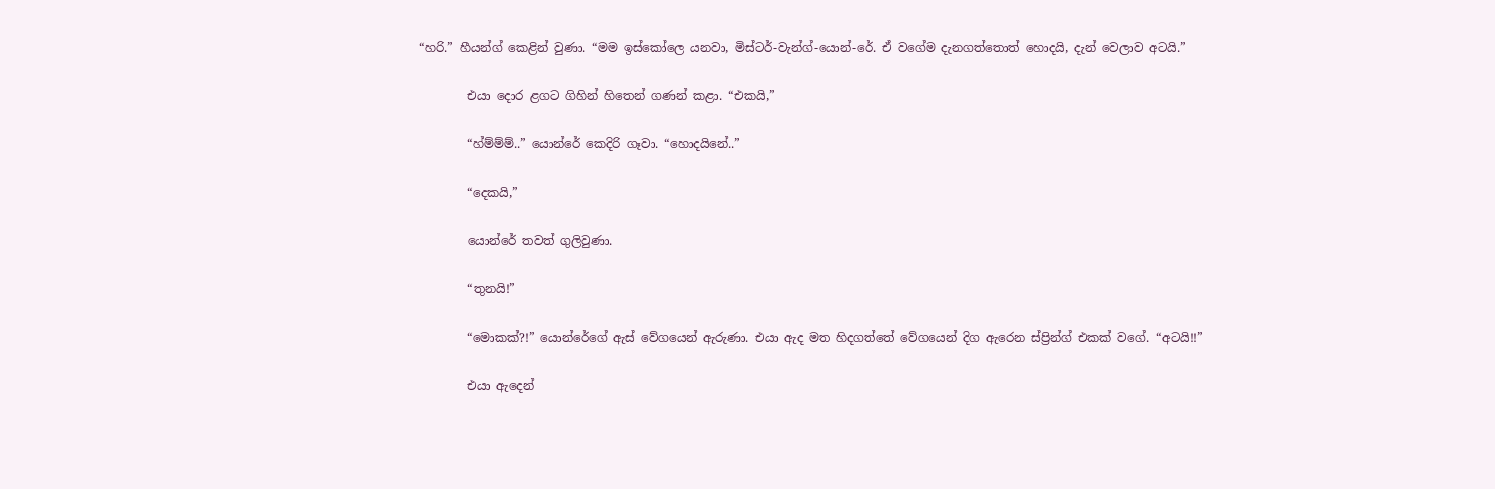“හරි.” හීයන්ග් කෙළින් වුණා. “මම ඉස්කෝලෙ යනවා, මිස්ටර්-වැන්ග්-යොන්-රේ. ඒ වගේම දැනගත්තොත් හොදයි, දැන් වෙලාව අටයි.”

        එයා දොර ළගට ගිහින් හිතෙන් ගණන් කළා. “එකයි,”

        “හ්ම්ම්ම්..” යොන්රේ කෙදිරි ගෑවා. “හොදයිනේ..”

        “දෙකයි,”

        යොන්රේ තවත් ගුලිවුණා.

        “තුනයි!”

        “මොකක්?!” යොන්රේගේ ඇස් වේගයෙන් ඇරුණා. එයා ඇද මත හිදගත්තේ වේගයෙන් දිග ඇරෙන ස්ප්‍රින්ග් එකක් වගේ. “අටයි!!”

        එයා ඇදෙන්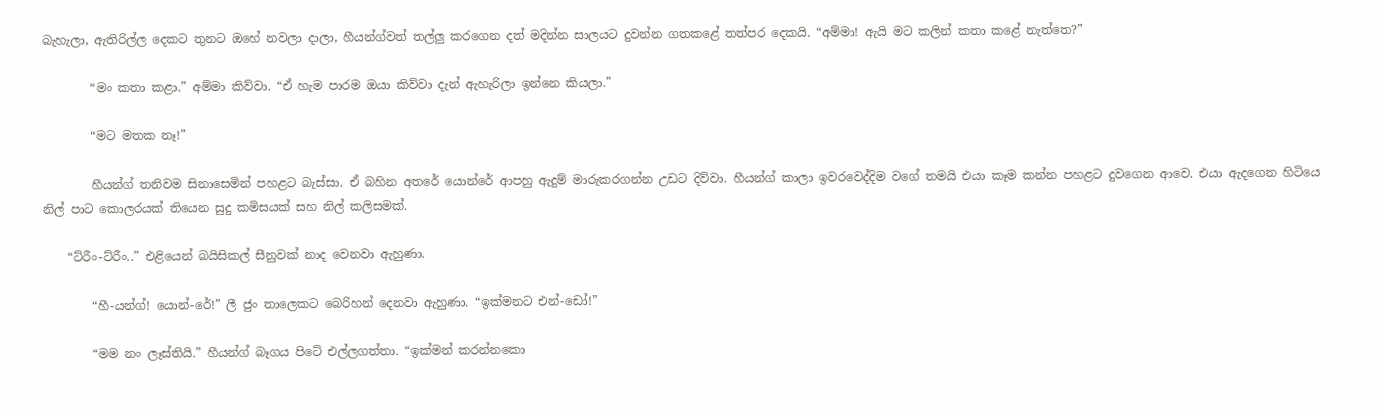බැහැලා, ඇතිරිල්ල දෙකට තුනට ඔහේ නවලා දාලා, හීයන්ග්වත් තල්ලු කර‌ගෙන දත් මදින්න සාලයට දුවන්න ගතකළේ තත්පර දෙකයි. “අම්මා! ඇයි මට කලින් කතා කළේ නැත්තෙ?”

        “මං කතා කළා.” අම්මා කිව්වා. “ඒ හැම පාරම ඔයා කිව්වා දැන් ඇහැරිලා ඉන්නෙ කියලා.”

        “මට මතක නෑ!”

        හීයන්ග් තනිවම සිනාසෙමින් පහළට බැස්සා. ඒ බහින අතරේ යොන්රේ ආපහු ඇදුම් මාරුකරගන්න උඩට දිව්වා. හීයන්ග් කාලා ඉවරවෙද්දිම වගේ තමයි එයා කෑම කන්න පහළට දුවගෙන ආවෙ. එයා ඇදගෙන හිටියෙ නිල් පාට කොලරයක් තියෙන සුදු කමිසයක් සහ නිල් කලිසමක්.

    “ට්රීං-ට්රීං..” එළියෙන් බයිසිකල් සීනුවක් නාද වෙනවා ඇහුණා.

        “හී-යන්ග්! යොන්-රේ!” ලී ජුං තාලෙකට බෙරිහන් දෙනවා ඇහුණා. “ඉක්මනට එන්-ඩෝ!”

        “මම නං ලෑස්තියි.” හීයන්ග් බෑගය පිටේ එල්ලගත්තා. “ඉක්මන් කරන්නකො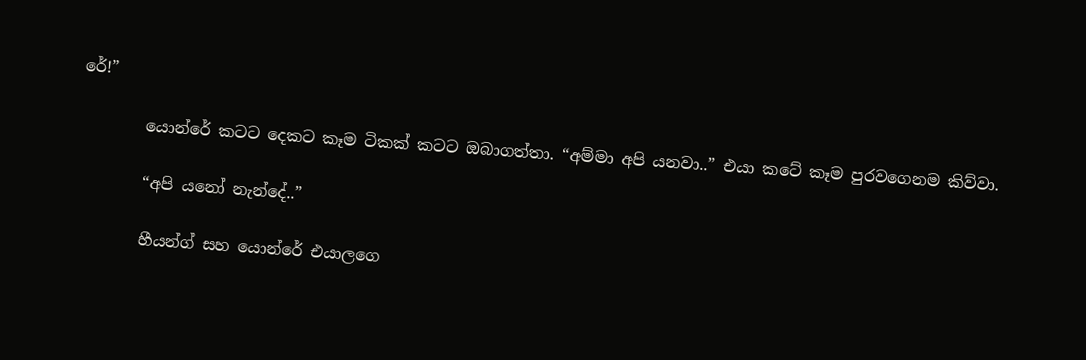රේ!”

        යොන්රේ කටට දෙකට කෑම ටිකක් කටට ඔබාගත්තා. “අම්මා අපි යනවා..” එයා කටේ කෑම පුරවගෙනම කිව්වා.

        “අපි යනෝ නැන්දේ..”

        හීයන්ග් සහ යොන්රේ එයාලගෙ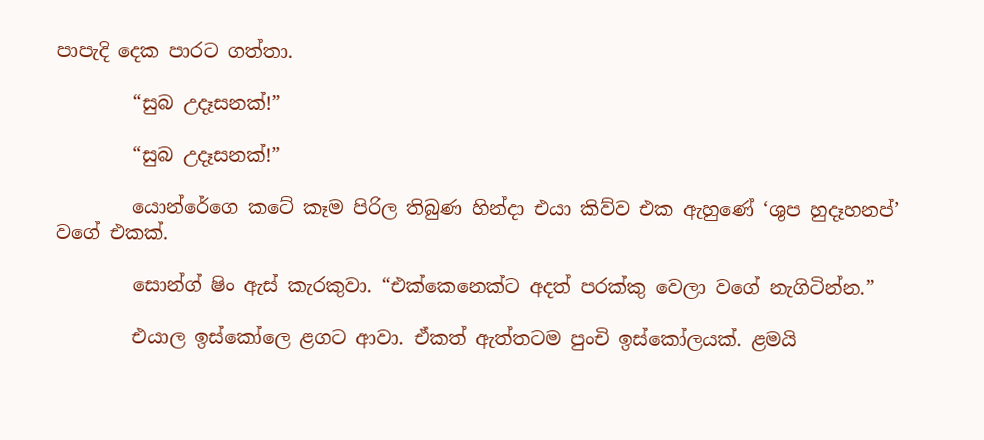පාපැදි දෙක පාරට ගත්තා.

        “සුබ උදෑසනක්!”

        “සුබ උදෑසනක්!”

        යොන්රේගෙ කටේ කෑම පිරිල තිබුණ හින්දා එයා කිව්ව එක ඇහුණේ ‘ශුප හුදෑහනප්’ වගේ එකක්.

        සොන්ග් ෂිං ඇස් කැරකුවා. “එක්කෙනෙක්ට අදත් පරක්කු වෙලා වගේ නැගිටින්න.”

        එයාල ඉස්කෝලෙ ළගට ආවා. ඒකත් ඇත්තටම පුංචි ඉස්කෝලයක්. ළමයි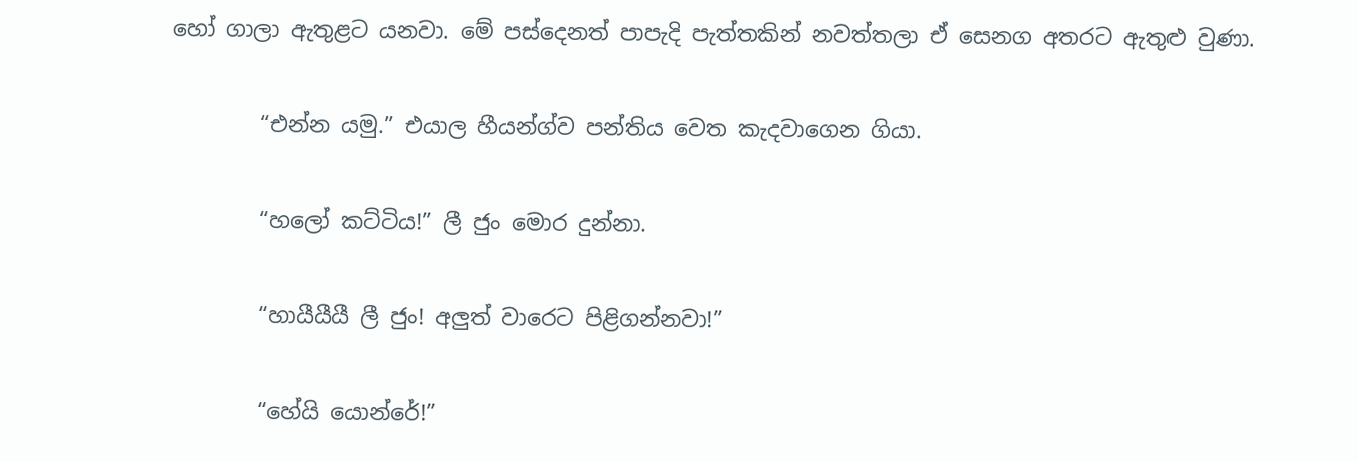හෝ ගාලා ඇතුළට යනවා. මේ පස්දෙනත් පාපැදි පැත්තකින් නවත්තලා ඒ සෙනග අතරට ඇතුළු වුණා.

        “එන්න යමු.” එයාල හීයන්ග්ව පන්තිය වෙත කැදවාගෙන ගියා.

        “හලෝ කට්ටිය!” ලී ජුං මොර දුන්නා.

        “හායීයීයී ලී ජුං! අලුත් වාරෙට පිළිගන්නවා!”

        “හේයි යොන්රේ!”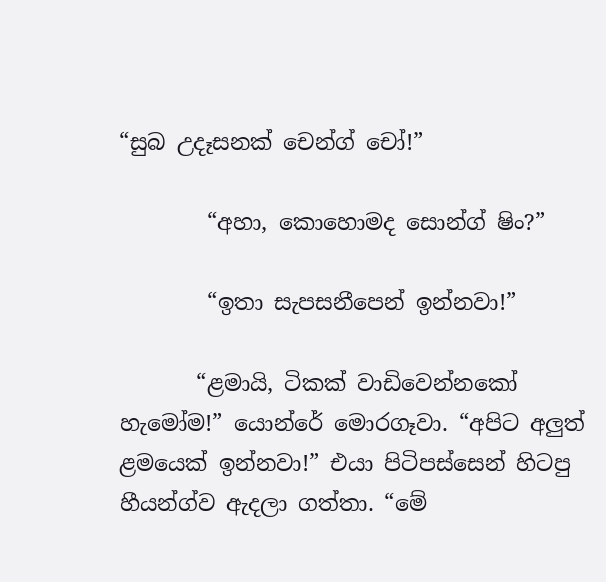“සුබ උදෑසනක් චෙන්ග් චෝ!”

        “අහා, කොහොමද සොන්ග් ෂිං?”

        “ඉතා සැපසනීපෙන් ඉන්නවා!”

       “ළමායි, ටිකක් වාඩිවෙන්නකෝ හැමෝම!” යොන්රේ මොරගෑවා. “අපිට අලුත් ළමයෙක් ඉන්නවා!” එයා පිටිපස්සෙන් හිටපු හීයන්ග්ව ඇදලා ගත්තා. “මේ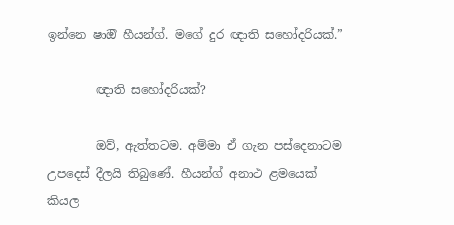ඉන්නෙ ෂාඔි හීයන්ග්. මගේ දුර ඥාති සහෝදරියක්.”

        ඥාති සහෝදරියක්?

        ඔව්, ඇත්තටම. අම්මා ඒ ගැන පස්දෙනාටම උපදෙස් දීලයි තිබුණේ. හීයන්ග් අනාථ ළමයෙක් කියල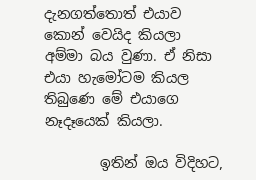දැනගත්තොත් එයාව කොන් වෙයිද කියලා අම්මා බය වුණා. ඒ නිසා එයා හැමෝටම කියල තිබුණෙ මේ එයාගෙ නෑදෑයෙක් කියලා.

        ඉතින් ඔය විදිහට,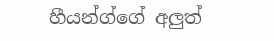හීයන්ග්ගේ අලුත්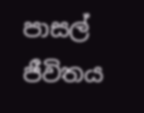පාසල් ජීවිතය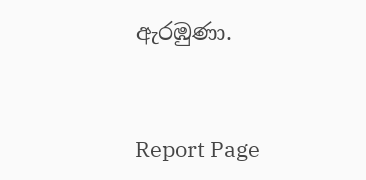ඇරඹුණා.


Report Page